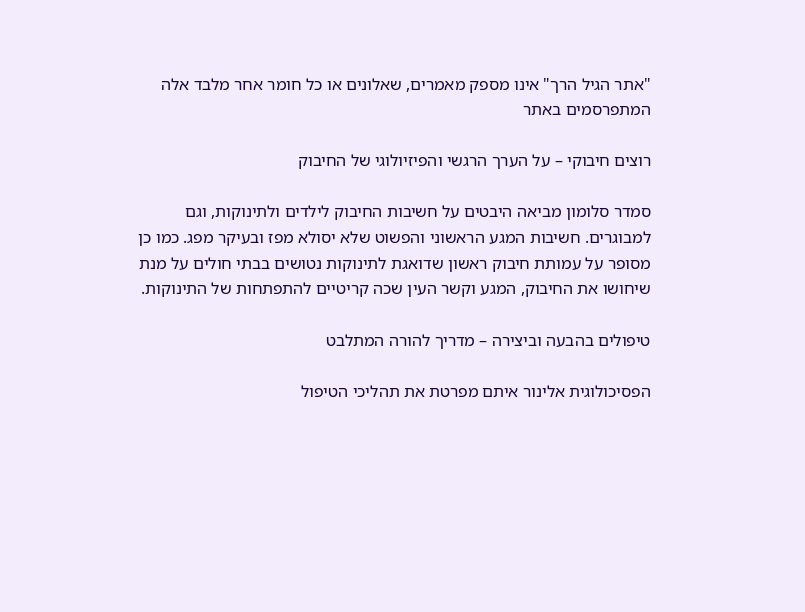"אתר הגיל הרך" אינו מספק מאמרים, שאלונים או כל חומר אחר מלבד אלה המתפרסמים באתר

רוצים חיבוקי – על הערך הרגשי והפיזיולוגי של החיבוק

סמדר סלומון מביאה היבטים על חשיבות החיבוק לילדים ולתינוקות, וגם למבוגרים. חשיבות המגע הראשוני והפשוט שלא יסולא מפז ובעיקר מפג. כמו כן מסופר על עמותת חיבוק ראשון שדואגת לתינוקות נטושים בבתי חולים על מנת שיחושו את החיבוק, המגע וקשר העין שכה קריטיים להתפתחות של התינוקות.

טיפולים בהבעה וביצירה – מדריך להורה המתלבט

הפסיכולוגית אלינור איתם מפרטת את תהליכי הטיפול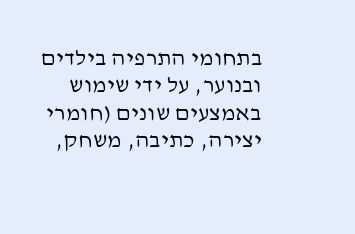בתחומי התרפיה בילדים ובנוער, על ידי שימוש באמצעים שונים (חומרי יצירה, כתיבה, משחק,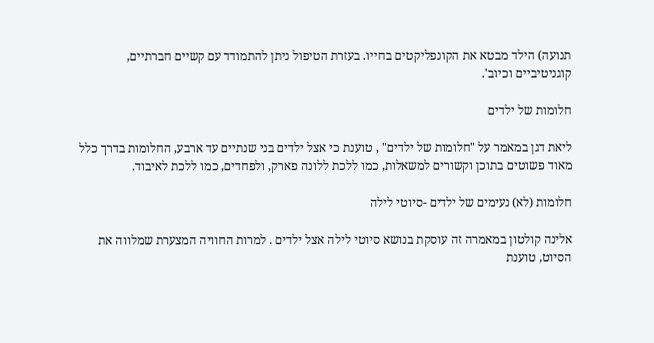תנועה) הילד מבטא את הקונפליקטים בחייו. בעזרת הטיפול ניתן להתמודד עם קשיים חברתיים, קוגניטיביים וכיוב'.

חלומות של ילדים

ליאת דגן במאמר על "חלומות של ילדים" , טוענת כי אצל ילדים בני שנתיים עד ארבע, החלומות בדרך כלל מאוד פשוטים בתוכן וקשורים למשאלות, כמו ללכת ללונה פארק, ולפחדים, כמו ללכת לאיבוד.

חלומות (לא) נעימים של ילדים -סיוטי לילה

אלינה קולטון במאמרה זה עוסקת בנושא סיוטי לילה אצל ילדים . למרות החוויה המצערת שמלווה את הסיוט, טוענת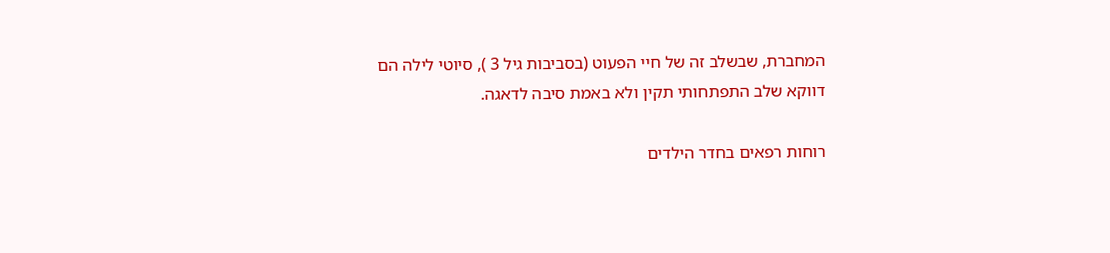המחברת, שבשלב זה של חיי הפעוט (בסביבות גיל 3 ), סיוטי לילה הם דווקא שלב התפתחותי תקין ולא באמת סיבה לדאגה.

רוחות רפאים בחדר הילדים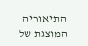התיאוריה המוצגת של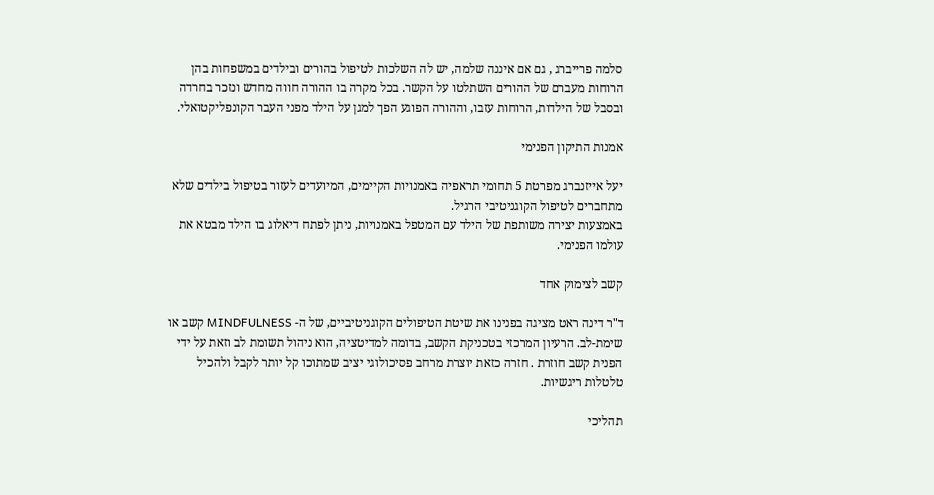סלמה פרייברג , גם אם איננה שלמה, יש לה השלכות לטיפול בהורים ובילדים במשפחות בהן הרוחות מעברם של ההורים השתלטו על הקשר. בכל מקרה בו ההורה חווה מחדש ונזכר בחרדה ובסבל של הילדות, הרוחות עזבו, וההורה הפוגע הפך למגן על הילד מפני העבר הקונפליקטואלי.

אמנות התיקון הפנימי

יעל אייזנברג מפרטת 5 תחומי תראפיה באמנויות הקיימים, המיועדים לעזור בטיפול בילדים שלא מתחברים לטיפול הקוגניטיבי הרגיל.
באמצעות יצירה משותפת של הילד עם המטפל באמנויות, ניתן לפתח דיאלוג בו הילד מבטא את עולמו הפנימי.

קשב לצימוק אחד

ד"ר דינה ראט מציגה בפנינו את שיטת הטיפולים הקוגניטיביים, של ה- MINDFULNESS קשב או שימת-לב. הרעיון המרכזי בטכניקת הקשב, בדומה למדיטציה, הוא ניהול תשומת לב וזאת על ידי הפנית קשב חוזרת . חזרה כזאת יוצרת מרחב פסיכולוגי יציב שמתוכו קל יותר לקבל ולהכיל טלטלות ריגשיות.

תהליכי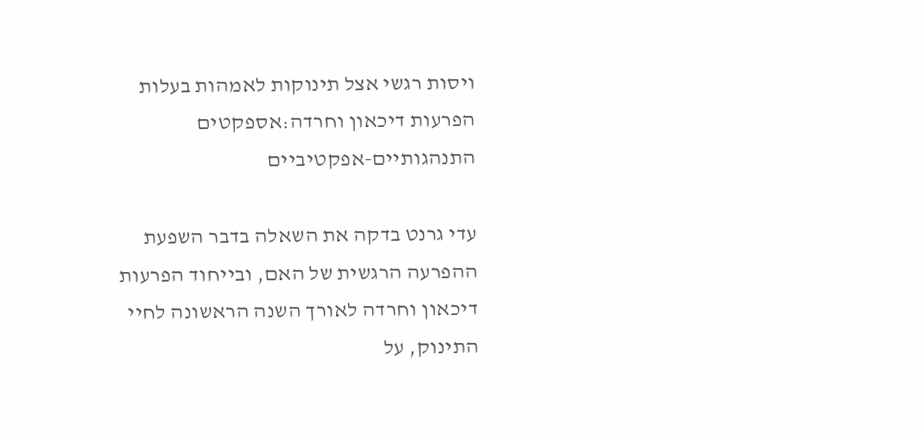ויסות רגשי אצל תינוקות לאמהות בעלות הפרעות דיכאון וחרדה:אספקטים התנהגותיים-אפקטיביים

עדי גרנט בדקה את השאלה בדבר השפעת ההפרעה הרגשית של האם, ובייחוד הפרעות דיכאון וחרדה לאורך השנה הראשונה לחיי התינוק, על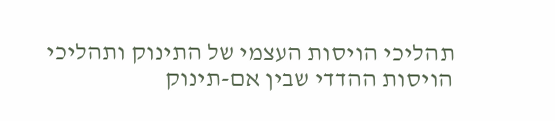תהליכי הויסות העצמי של התינוק ותהליכי הויסות ההדדי שבין אם-תינוק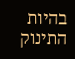בהיות התינוק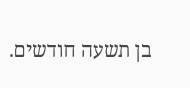בן תשעה חודשים.